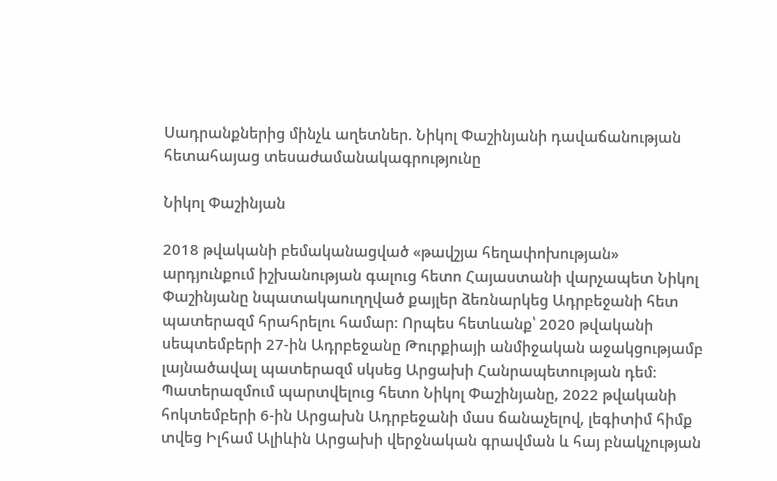Սադրանքներից մինչև աղետներ. Նիկոլ Փաշինյանի դավաճանության հետահայաց տեսաժամանակագրությունը

Նիկոլ Փաշինյան

2018 թվականի բեմականացված «թավշյա հեղափոխության» արդյունքում իշխանության գալուց հետո Հայաստանի վարչապետ Նիկոլ Փաշինյանը նպատակաուղղված քայլեր ձեռնարկեց Ադրբեջանի հետ պատերազմ հրահրելու համար։ Որպես հետևանք՝ 2020 թվականի սեպտեմբերի 27-ին Ադրբեջանը Թուրքիայի անմիջական աջակցությամբ լայնածավալ պատերազմ սկսեց Արցախի Հանրապետության դեմ։ Պատերազմում պարտվելուց հետո Նիկոլ Փաշինյանը, 2022 թվականի հոկտեմբերի 6-ին Արցախն Ադրբեջանի մաս ճանաչելով, լեգիտիմ հիմք տվեց Իլհամ Ալիևին Արցախի վերջնական գրավման և հայ բնակչության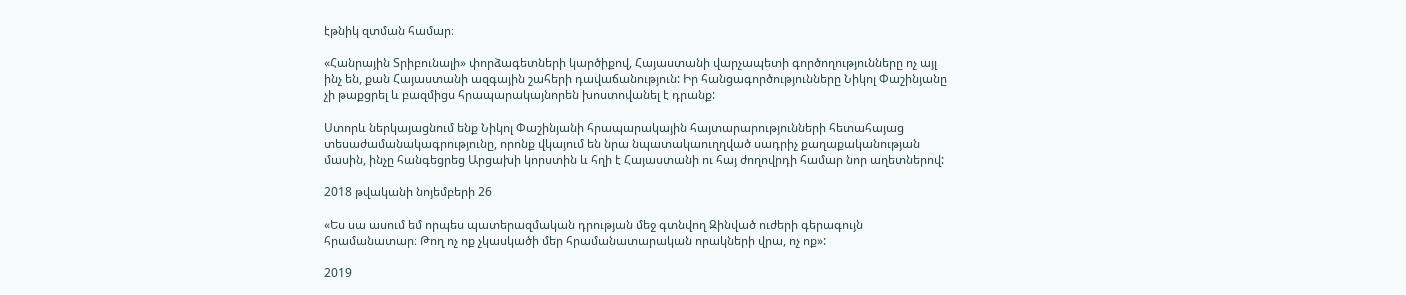էթնիկ զտման համար։

«Հանրային Տրիբունալի» փորձագետների կարծիքով, Հայաստանի վարչապետի գործողությունները ոչ այլ ինչ են, քան Հայաստանի ազգային շահերի դավաճանություն: Իր հանցագործությունները Նիկոլ Փաշինյանը չի թաքցրել և բազմիցս հրապարակայնորեն խոստովանել է դրանք:

Ստորև ներկայացնում ենք Նիկոլ Փաշինյանի հրապարակային հայտարարությունների հետահայաց տեսաժամանակագրությունը, որոնք վկայում են նրա նպատակաուղղված սադրիչ քաղաքականության մասին, ինչը հանգեցրեց Արցախի կորստին և հղի է Հայաստանի ու հայ ժողովրդի համար նոր աղետներով:

2018 թվականի նոյեմբերի 26

«Ես սա ասում եմ որպես պատերազմական դրության մեջ գտնվող Զինված ուժերի գերագույն հրամանատար։ Թող ոչ ոք չկասկածի մեր հրամանատարական որակների վրա, ոչ ոք»:

2019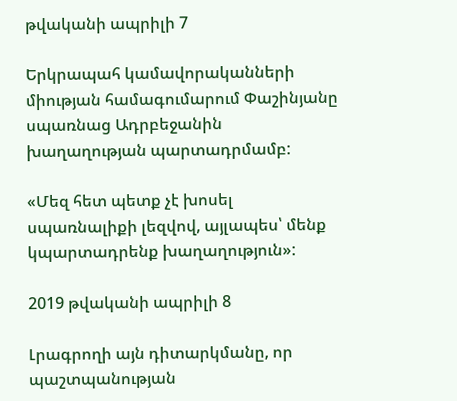թվականի ապրիլի 7

Երկրապահ կամավորականների միության համագումարում Փաշինյանը սպառնաց Ադրբեջանին խաղաղության պարտադրմամբ:

«Մեզ հետ պետք չէ խոսել սպառնալիքի լեզվով, այլապես՝ մենք կպարտադրենք խաղաղություն»:

2019 թվականի ապրիլի 8

Լրագրողի այն դիտարկմանը, որ պաշտպանության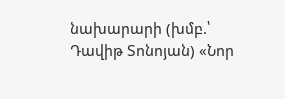նախարարի (խմբ.՝ Դավիթ Տոնոյան) «Նոր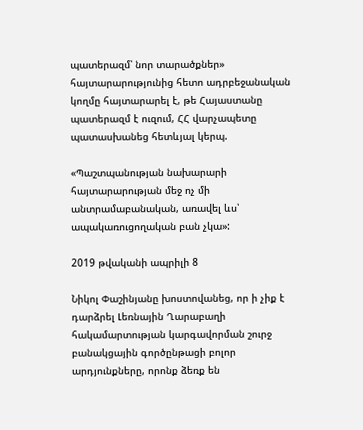պատերազմ՝ նոր տարածքներ» հայտարարությունից հետո ադրբեջանական կողմը հայտարարել է, թե Հայաստանը պատերազմ է ուզում, ՀՀ վարչապետը պատասխանեց հետևյալ կերպ.

«Պաշտպանության նախարարի հայտարարության մեջ ոչ մի անտրամաբանական, առավել ևս՝ ապակառուցողական բան չկա»:

2019 թվականի ապրիլի 8

Նիկոլ Փաշինյանը խոստովանեց, որ ի չիք է դարձրել Լեռնային Ղարաբաղի հակամարտության կարգավորման շուրջ բանակցային գործընթացի բոլոր արդյունքները, որոնք ձեռք են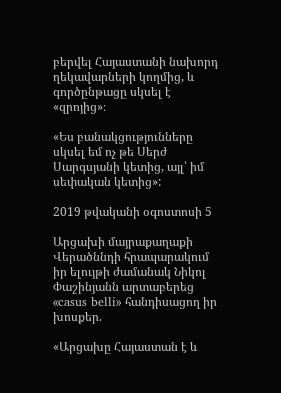բերվել Հայաստանի նախորդ ղեկավարների կողմից, և գործընթացը սկսել է «զրոյից»։

«Ես բանակցությունները սկսել եմ ոչ թե Սերժ Սարգսյանի կետից, այլ՝ իմ սեփական կետից»:

2019 թվականի օգոստոսի 5

Արցախի մայրաքաղաքի Վերածննդի հրապարակում իր ելույթի ժամանակ Նիկոլ Փաշինյանն արտաբերեց «casus belli» հանդիսացող իր խոսքեր.

«Արցախը Հայաստան է և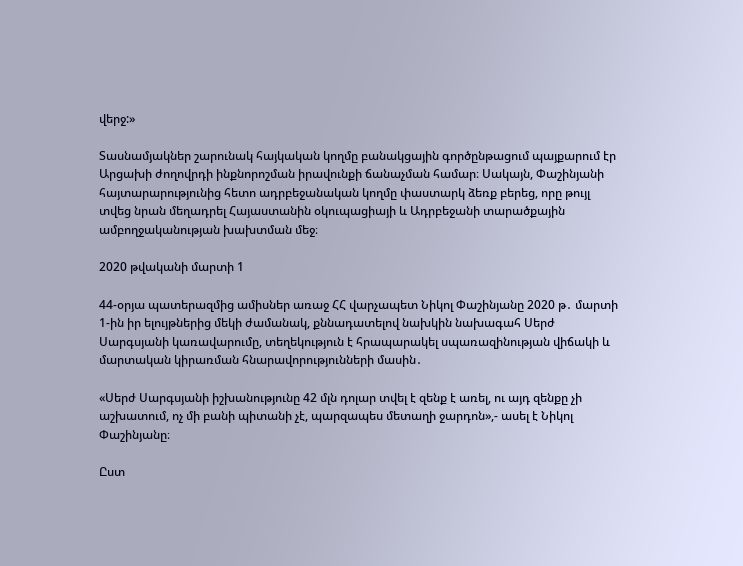վերջ:»

Տասնամյակներ շարունակ հայկական կողմը բանակցային գործընթացում պայքարում էր Արցախի ժողովրդի ինքնորոշման իրավունքի ճանաչման համար։ Սակայն, Փաշինյանի հայտարարությունից հետո ադրբեջանական կողմը փաստարկ ձեռք բերեց, որը թույլ տվեց նրան մեղադրել Հայաստանին օկուպացիայի և Ադրբեջանի տարածքային ամբողջականության խախտման մեջ։

2020 թվականի մարտի 1

44-օրյա պատերազմից ամիսներ առաջ ՀՀ վարչապետ Նիկոլ Փաշինյանը 2020 թ․ մարտի 1-ին իր ելույթներից մեկի ժամանակ, քննադատելով նախկին նախագահ Սերժ Սարգսյանի կառավարումը, տեղեկություն է հրապարակել սպառազինության վիճակի և մարտական կիրառման հնարավորությունների մասին․

«Սերժ Սարգսյանի իշխանությունը 42 մլն դոլար տվել է զենք է առել, ու այդ զենքը չի աշխատում, ոչ մի բանի պիտանի չէ, պարզապես մետաղի ջարդոն»,- ասել է Նիկոլ Փաշինյանը։

Ըստ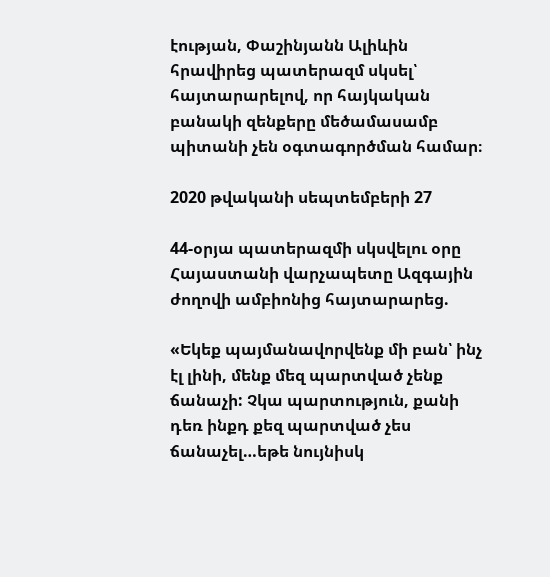էության, Փաշինյանն Ալիևին հրավիրեց պատերազմ սկսել՝ հայտարարելով, որ հայկական բանակի զենքերը մեծամասամբ պիտանի չեն օգտագործման համար։

2020 թվականի սեպտեմբերի 27

44-օրյա պատերազմի սկսվելու օրը Հայաստանի վարչապետը Ազգային ժողովի ամբիոնից հայտարարեց.

«Եկեք պայմանավորվենք մի բան՝ ինչ էլ լինի, մենք մեզ պարտված չենք ճանաչի: Չկա պարտություն, քանի դեռ ինքդ քեզ պարտված չես ճանաչել…եթե նույնիսկ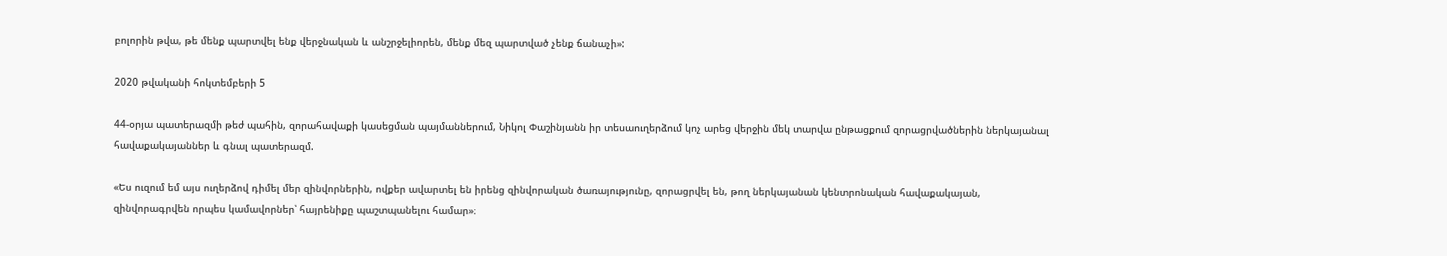բոլորին թվա, թե մենք պարտվել ենք վերջնական և անշրջելիորեն, մենք մեզ պարտված չենք ճանաչի»:

2020 թվականի հոկտեմբերի 5

44-օրյա պատերազմի թեժ պահին, զորահավաքի կասեցման պայմաններում, Նիկոլ Փաշինյանն իր տեսաուղերձում կոչ արեց վերջին մեկ տարվա ընթացքում զորացրվածներին ներկայանալ հավաքակայաններ և գնալ պատերազմ.

«Ես ուզում եմ այս ուղերձով դիմել մեր զինվորներին, ովքեր ավարտել են իրենց զինվորական ծառայությունը, զորացրվել են, թող ներկայանան կենտրոնական հավաքակայան, զինվորագրվեն որպես կամավորներ՝ հայրենիքը պաշտպանելու համար»։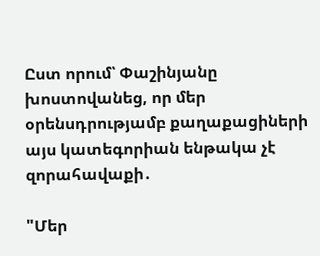Ըստ որում՝ Փաշինյանը խոստովանեց, որ մեր օրենսդրությամբ քաղաքացիների այս կատեգորիան ենթակա չէ զորահավաքի․

"Մեր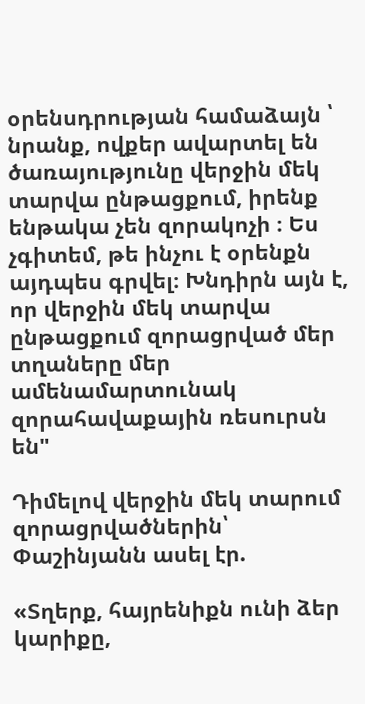օրենսդրության համաձայն ՝ նրանք, ովքեր ավարտել են ծառայությունը վերջին մեկ տարվա ընթացքում, իրենք ենթակա չեն զորակոչի ։ Ես չգիտեմ, թե ինչու է օրենքն այդպես գրվել։ Խնդիրն այն է, որ վերջին մեկ տարվա ընթացքում զորացրված մեր տղաները մեր ամենամարտունակ զորահավաքային ռեսուրսն են"

Դիմելով վերջին մեկ տարում զորացրվածներին՝ Փաշինյանն ասել էր.

«Տղերք, հայրենիքն ունի ձեր կարիքը,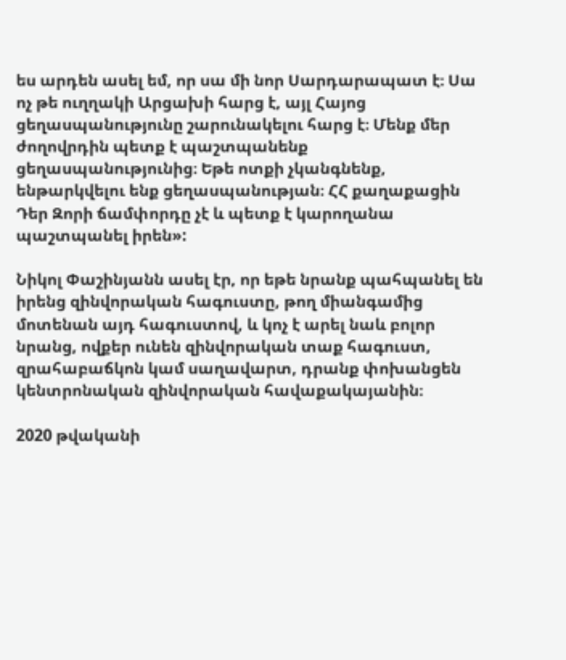ես արդեն ասել եմ, որ սա մի նոր Սարդարապատ է։ Սա ոչ թե ուղղակի Արցախի հարց է, այլ Հայոց ցեղասպանությունը շարունակելու հարց է։ Մենք մեր ժողովրդին պետք է պաշտպանենք ցեղասպանությունից։ Եթե ոտքի չկանգնենք, ենթարկվելու ենք ցեղասպանության։ ՀՀ քաղաքացին Դեր Զորի ճամփորդը չէ և պետք է կարողանա պաշտպանել իրեն»:

Նիկոլ Փաշինյանն ասել էր, որ եթե նրանք պահպանել են իրենց զինվորական հագուստը, թող միանգամից մոտենան այդ հագուստով, և կոչ է արել նաև բոլոր նրանց, ովքեր ունեն զինվորական տաք հագուստ, զրահաբաճկոն կամ սաղավարտ, դրանք փոխանցեն կենտրոնական զինվորական հավաքակայանին։

2020 թվականի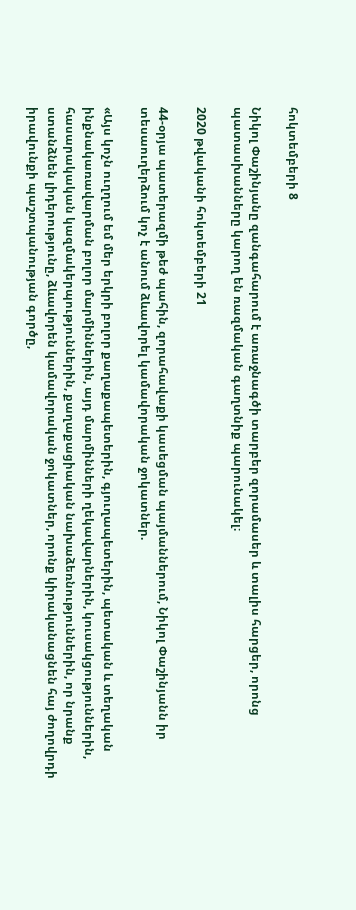հոկտեմբերի 8

Նիկոլ Փաշինյանը զանգահարում է առաջնագծի տարբեր զորամասեր և տալիս հարցեր, որոնց պատասխանները կարող են ռազմական գաղտնիք պարունակել։

2020 թվականի հոկտեմբերի 21

44-օրյա պատերազմի թեժ պահին, զորահավաքի կասեցման պայմաններում, Նիկոլ Փաշինյանն իր տեսաուղերձում կոչ է անում ձևավորել կամավորական ջոկատներ.

«Այս կոչն ուղղում եմ մեր երկրի բոլոր քաղաքապետերին, գյուղապետերին, պետական և տեղական ինքնակառավարման բոլոր մարմիններին, այդ մարմինների ղեկավարներին, կուսակցություններին, հասարակական կազմակերպություններին, քաղաքացիական նախաձեռնություններին, որ նրանք ստանձնեն լիդերությունը, ձևավորեն կամավորական ջոկատներ, որոնք կիրականացնեն հայ ժողովրդի իրավունքի պաշտպանության գործը,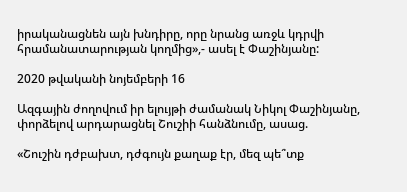իրականացնեն այն խնդիրը, որը նրանց առջև կդրվի հրամանատարության կողմից»,- ասել է Փաշինյանը:

2020 թվականի նոյեմբերի 16

Ազգային ժողովում իր ելույթի ժամանակ Նիկոլ Փաշինյանը, փորձելով արդարացնել Շուշիի հանձնումը, ասաց.

«Շուշին դժբախտ, դժգույն քաղաք էր, մեզ պե՞տք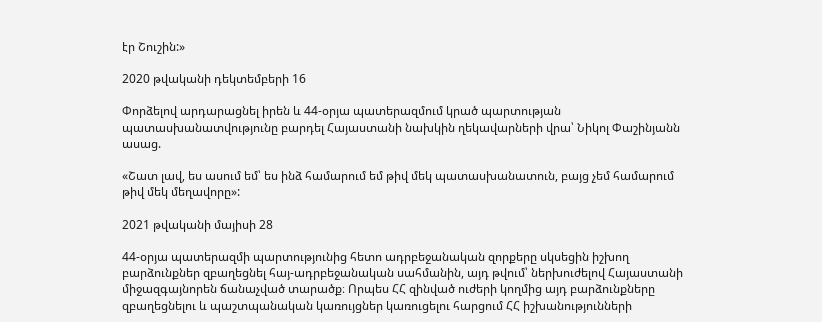էր Շուշին:»

2020 թվականի դեկտեմբերի 16

Փորձելով արդարացնել իրեն և 44-օրյա պատերազմում կրած պարտության պատասխանատվությունը բարդել Հայաստանի նախկին ղեկավարների վրա՝ Նիկոլ Փաշինյանն ասաց.

«Շատ լավ, ես ասում եմ՝ ես ինձ համարում եմ թիվ մեկ պատասխանատուն, բայց չեմ համարում թիվ մեկ մեղավորը»:

2021 թվականի մայիսի 28

44-օրյա պատերազմի պարտությունից հետո ադրբեջանական զորքերը սկսեցին իշխող բարձունքներ զբաղեցնել հայ-ադրբեջանական սահմանին, այդ թվում՝ ներխուժելով Հայաստանի միջազգայնորեն ճանաչված տարածք։ Որպես ՀՀ զինված ուժերի կողմից այդ բարձունքները զբաղեցնելու և պաշտպանական կառույցներ կառուցելու հարցում ՀՀ իշխանությունների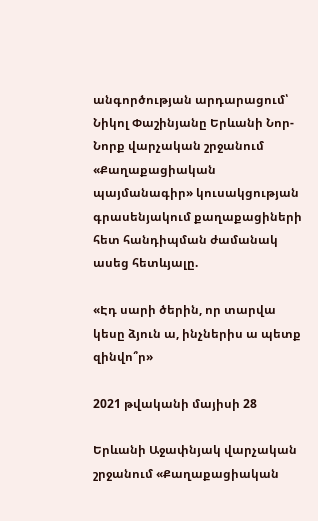անգործության արդարացում՝ Նիկոլ Փաշինյանը Երևանի Նոր-Նորք վարչական շրջանում «Քաղաքացիական պայմանագիր» կուսակցության գրասենյակում քաղաքացիների հետ հանդիպման ժամանակ ասեց հետևյալը.

«Էդ սարի ծերին, որ տարվա կեսը ձյուն ա, ինչներիս ա պետք զինվո՞ր»

2021 թվականի մայիսի 28

Երևանի Աջափնյակ վարչական շրջանում «Քաղաքացիական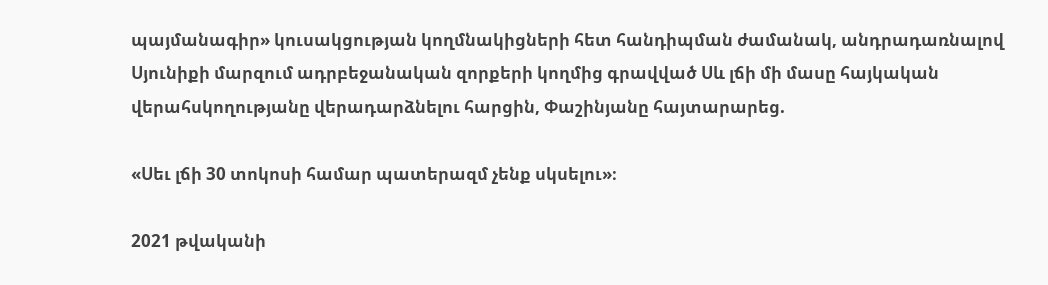պայմանագիր» կուսակցության կողմնակիցների հետ հանդիպման ժամանակ, անդրադառնալով Սյունիքի մարզում ադրբեջանական զորքերի կողմից գրավված Սև լճի մի մասը հայկական վերահսկողությանը վերադարձնելու հարցին, Փաշինյանը հայտարարեց.

«Սեւ լճի 30 տոկոսի համար պատերազմ չենք սկսելու»։

2021 թվականի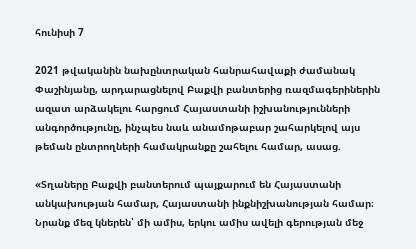հունիսի 7

2021 թվականին նախընտրական հանրահավաքի ժամանակ Փաշինյանը, արդարացնելով Բաքվի բանտերից ռազմագերիներին ազատ արձակելու հարցում Հայաստանի իշխանությունների անգործությունը, ինչպես նաև անամոթաբար շահարկելով այս թեման ընտրողների համակրանքը շահելու համար, ասաց.

«Տղաները Բաքվի բանտերում պայքարում են Հայաստանի անկախության համար, Հայաստանի ինքնիշխանության համար։ Նրանք մեզ կներեն՝ մի ամիս, երկու ամիս ավելի գերության մեջ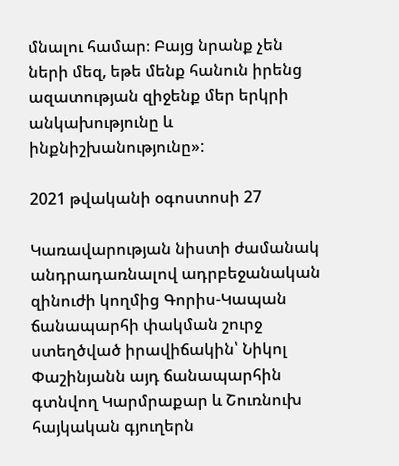մնալու համար։ Բայց նրանք չեն ների մեզ, եթե մենք հանուն իրենց ազատության զիջենք մեր երկրի անկախությունը և ինքնիշխանությունը»:

2021 թվականի օգոստոսի 27

Կառավարության նիստի ժամանակ անդրադառնալով ադրբեջանական զինուժի կողմից Գորիս-Կապան ճանապարհի փակման շուրջ ստեղծված իրավիճակին՝ Նիկոլ Փաշինյանն այդ ճանապարհին գտնվող Կարմրաքար և Շուռնուխ հայկական գյուղերն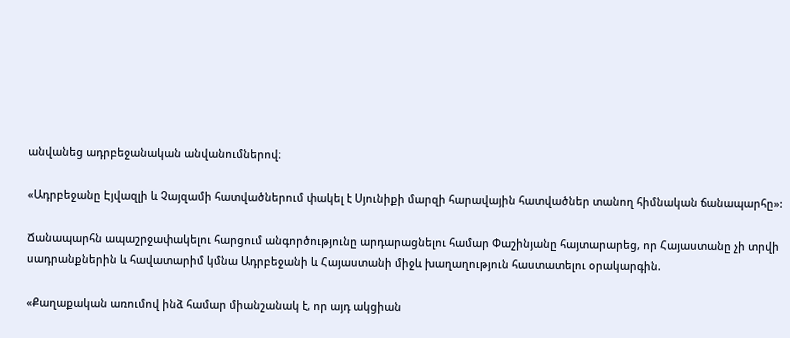անվանեց ադրբեջանական անվանումներով։

«Ադրբեջանը Էյվազլի և Չայզամի հատվածներում փակել է Սյունիքի մարզի հարավային հատվածներ տանող հիմնական ճանապարհը»:

Ճանապարհն ապաշրջափակելու հարցում անգործությունը արդարացնելու համար Փաշինյանը հայտարարեց, որ Հայաստանը չի տրվի սադրանքներին և հավատարիմ կմնա Ադրբեջանի և Հայաստանի միջև խաղաղություն հաստատելու օրակարգին.

«Քաղաքական առումով ինձ համար միանշանակ է, որ այդ ակցիան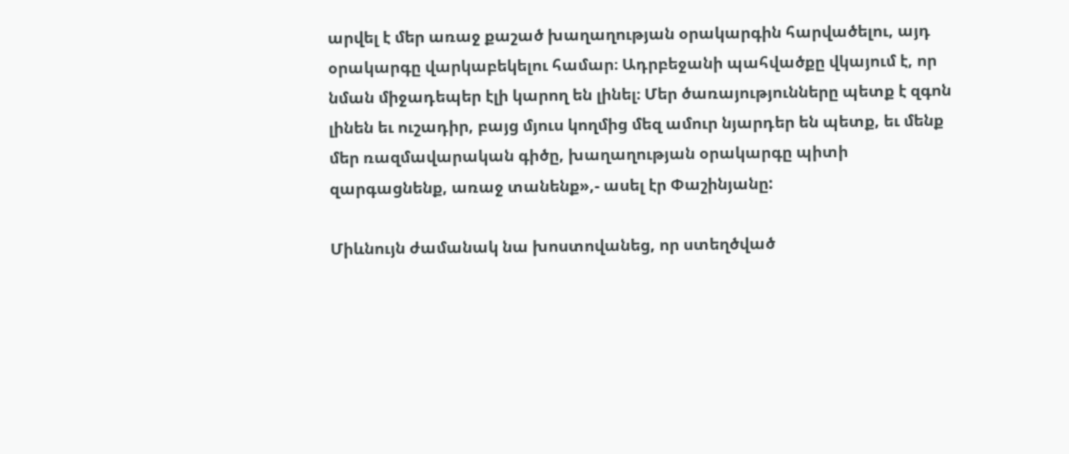արվել է մեր առաջ քաշած խաղաղության օրակարգին հարվածելու, այդ օրակարգը վարկաբեկելու համար։ Ադրբեջանի պահվածքը վկայում է, որ նման միջադեպեր էլի կարող են լինել։ Մեր ծառայությունները պետք է զգոն լինեն եւ ուշադիր, բայց մյուս կողմից մեզ ամուր նյարդեր են պետք, եւ մենք մեր ռազմավարական գիծը, խաղաղության օրակարգը պիտի զարգացնենք, առաջ տանենք»,- ասել էր Փաշինյանը:

Միևնույն ժամանակ նա խոստովանեց, որ ստեղծված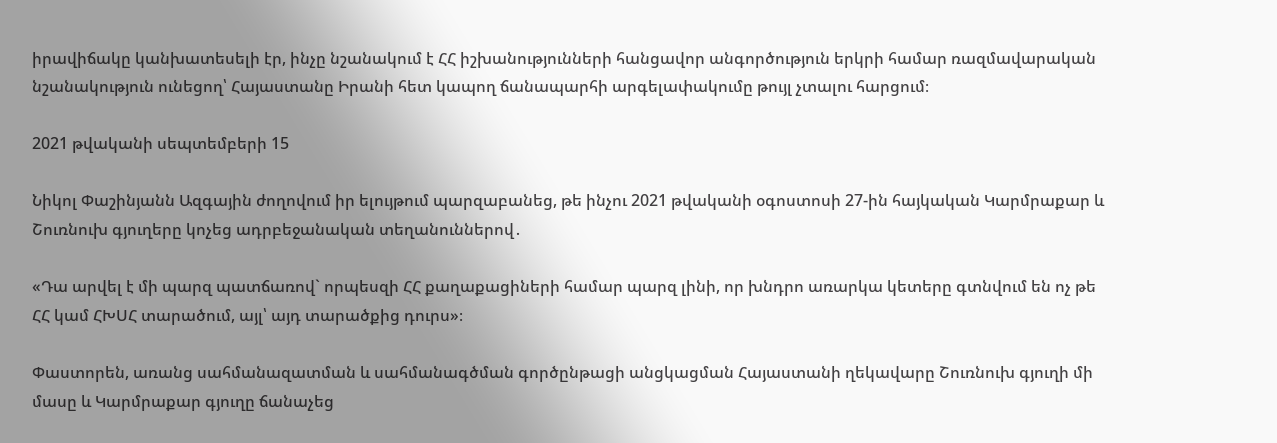իրավիճակը կանխատեսելի էր, ինչը նշանակում է ՀՀ իշխանությունների հանցավոր անգործություն երկրի համար ռազմավարական նշանակություն ունեցող՝ Հայաստանը Իրանի հետ կապող ճանապարհի արգելափակումը թույլ չտալու հարցում։

2021 թվականի սեպտեմբերի 15

Նիկոլ Փաշինյանն Ազգային ժողովում իր ելույթում պարզաբանեց, թե ինչու 2021 թվականի օգոստոսի 27-ին հայկական Կարմրաքար և Շուռնուխ գյուղերը կոչեց ադրբեջանական տեղանուններով․

«Դա արվել է մի պարզ պատճառով` որպեսզի ՀՀ քաղաքացիների համար պարզ լինի, որ խնդրո առարկա կետերը գտնվում են ոչ թե ՀՀ կամ ՀԽՍՀ տարածում, այլ՝ այդ տարածքից դուրս»։

Փաստորեն, առանց սահմանազատման և սահմանագծման գործընթացի անցկացման Հայաստանի ղեկավարը Շուռնուխ գյուղի մի մասը և Կարմրաքար գյուղը ճանաչեց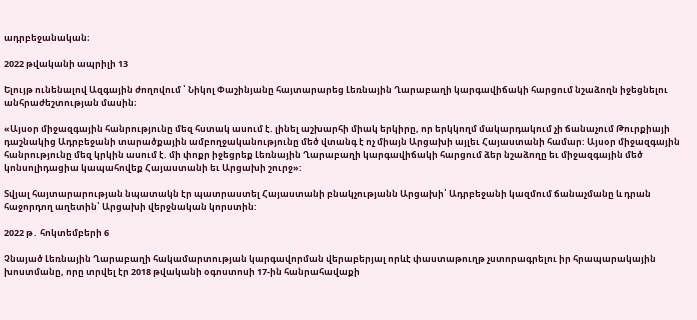ադրբեջանական։

2022 թվականի ապրիլի 13

Ելույթ ունենալով Ազգային ժողովում ՝ Նիկոլ Փաշինյանը հայտարարեց Լեռնային Ղարաբաղի կարգավիճակի հարցում նշաձողն իջեցնելու անհրաժեշտության մասին։

«Այսօր միջազգային հանրությունը մեզ հստակ ասում է. լինել աշխարհի միակ երկիրը, որ երկկողմ մակարդակում չի ճանաչում Թուրքիայի դաշնակից Ադրբեջանի տարածքային ամբողջականությունը մեծ վտանգ է ոչ միայն Արցախի այլեւ Հայաստանի համար: Այսօր միջազգային հանրությունը մեզ կրկին ասում է. մի փոքր իջեցրեք Լեռնային Ղարաբաղի կարգավիճակի հարցում ձեր նշաձողը եւ միջազգային մեծ կոնսոլիդացիա կապահովեք Հայաստանի եւ Արցախի շուրջ»:

Տվյալ հայտարարության նպատակն էր պատրաստել Հայաստանի բնակչությանն Արցախի՝ Ադրբեջանի կազմում ճանաչմանը և դրան հաջորդող աղետին՝ Արցախի վերջնական կորստին:

2022 թ․ հոկտեմբերի 6

Չնայած Լեռնային Ղարաբաղի հակամարտության կարգավորման վերաբերյալ որևէ փաստաթուղթ չստորագրելու իր հրապարակային խոստմանը, որը տրվել էր 2018 թվականի օգոստոսի 17-ին հանրահավաքի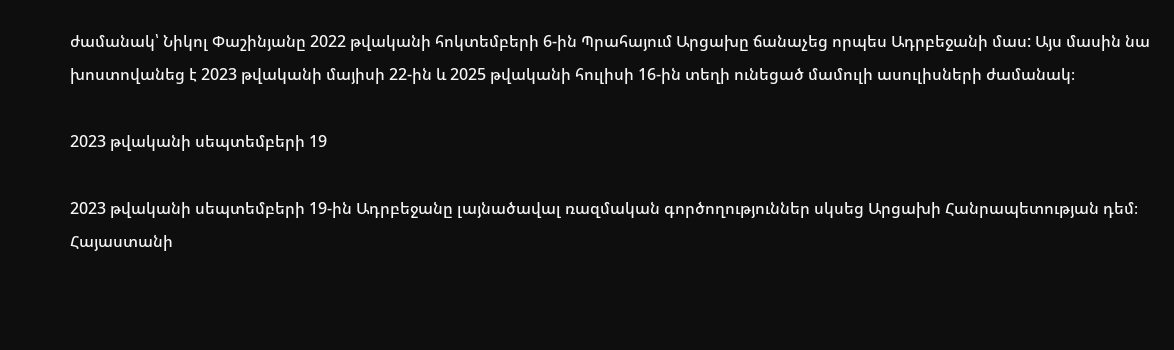ժամանակ՝ Նիկոլ Փաշինյանը 2022 թվականի հոկտեմբերի 6-ին Պրահայում Արցախը ճանաչեց որպես Ադրբեջանի մաս: Այս մասին նա խոստովանեց է 2023 թվականի մայիսի 22-ին և 2025 թվականի հուլիսի 16-ին տեղի ունեցած մամուլի ասուլիսների ժամանակ։

2023 թվականի սեպտեմբերի 19

2023 թվականի սեպտեմբերի 19-ին Ադրբեջանը լայնածավալ ռազմական գործողություններ սկսեց Արցախի Հանրապետության դեմ։ Հայաստանի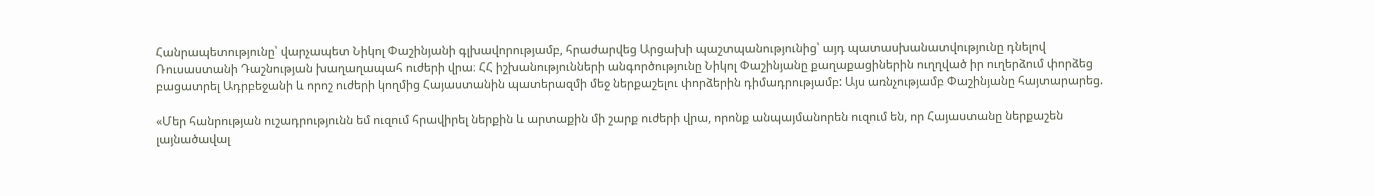Հանրապետությունը՝ վարչապետ Նիկոլ Փաշինյանի գլխավորությամբ, հրաժարվեց Արցախի պաշտպանությունից՝ այդ պատասխանատվությունը դնելով Ռուսաստանի Դաշնության խաղաղապահ ուժերի վրա։ ՀՀ իշխանությունների անգործությունը Նիկոլ Փաշինյանը քաղաքացիներին ուղղված իր ուղերձում փորձեց բացատրել Ադրբեջանի և որոշ ուժերի կողմից Հայաստանին պատերազմի մեջ ներքաշելու փորձերին դիմադրությամբ: Այս առնչությամբ Փաշինյանը հայտարարեց.

«Մեր հանրության ուշադրությունն եմ ուզում հրավիրել ներքին և արտաքին մի շարք ուժերի վրա, որոնք անպայմանորեն ուզում են, որ Հայաստանը ներքաշեն լայնածավալ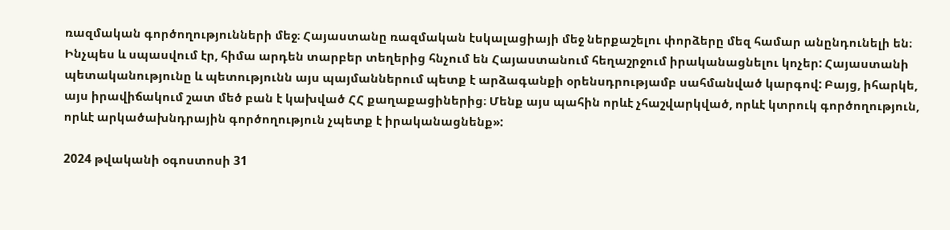ռազմական գործողությունների մեջ։ Հայաստանը ռազմական էսկալացիայի մեջ ներքաշելու փորձերը մեզ համար անընդունելի են։ Ինչպես և սպասվում էր, հիմա արդեն տարբեր տեղերից հնչում են Հայաստանում հեղաշրջում իրականացնելու կոչեր: Հայաստանի պետականությունը և պետությունն այս պայմաններում պետք է արձագանքի օրենսդրությամբ սահմանված կարգով: Բայց, իհարկե, այս իրավիճակում շատ մեծ բան է կախված ՀՀ քաղաքացիներից։ Մենք այս պահին որևէ չհաշվարկված, որևէ կտրուկ գործողություն, որևէ արկածախնդրային գործողություն չպետք է իրականացնենք»:

2024 թվականի օգոստոսի 31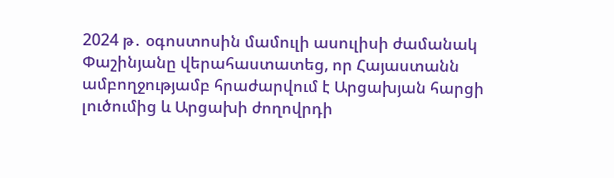2024 թ․ օգոստոսին մամուլի ասուլիսի ժամանակ Փաշինյանը վերահաստատեց, որ Հայաստանն ամբողջությամբ հրաժարվում է Արցախյան հարցի լուծումից և Արցախի ժողովրդի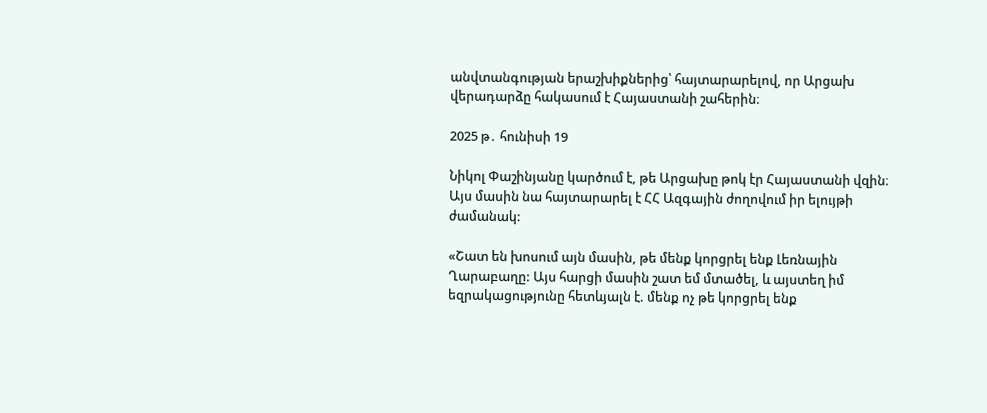անվտանգության երաշխիքներից՝ հայտարարելով, որ Արցախ վերադարձը հակասում է Հայաստանի շահերին։

2025 թ․ հունիսի 19

Նիկոլ Փաշինյանը կարծում է, թե Արցախը թոկ էր Հայաստանի վզին։ Այս մասին նա հայտարարել է ՀՀ Ազգային ժողովում իր ելույթի ժամանակ:

«Շատ են խոսում այն մասին, թե մենք կորցրել ենք Լեռնային Ղարաբաղը: Այս հարցի մասին շատ եմ մտածել, և այստեղ իմ եզրակացությունը հետևյալն է. մենք ոչ թե կորցրել ենք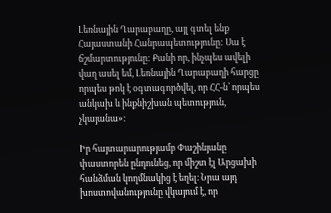Լեռնային Ղարաբաղը, այլ գտել ենք Հայաստանի Հանրապետությունը: Սա է ճշմարտությունը: Քանի որ, ինչպես ավելի վաղ ասել եմ, Լեռնային Ղարաբաղի հարցը որպես թոկ է օգտագործվել, որ ՀՀ-ն՝ որպես անկախ և ինքնիշխան պետություն, չկայանա»։

Իր հայտարարությամբ Փաշինյանը փաստորեն ընդունեց, որ միշտ էլ Արցախի հանձման կողմնակից է եղել։ Նրա այդ խոստովանությունը վկայում է, որ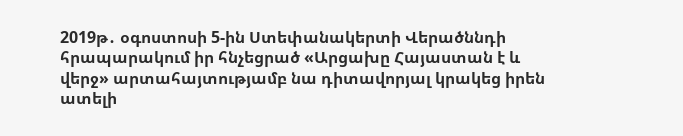2019թ․ օգոստոսի 5-ին Ստեփանակերտի Վերածննդի հրապարակում իր հնչեցրած «Արցախը Հայաստան է և վերջ» արտահայտությամբ նա դիտավորյալ կրակեց իրեն ատելի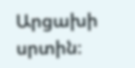Արցախի սրտին։